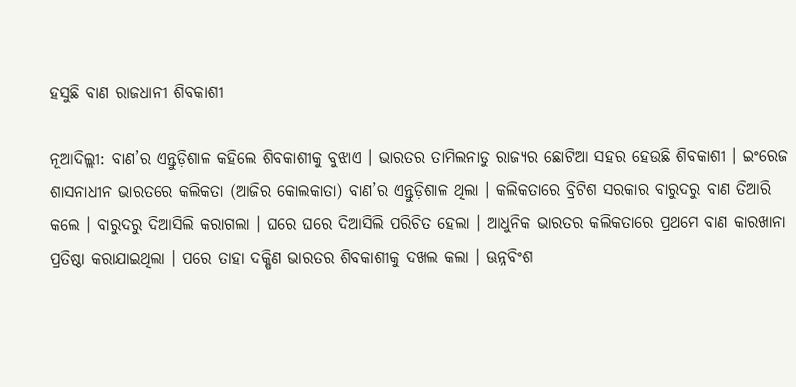ହସୁଛି ବାଣ ରାଜଧାନୀ ଶିବକାଶୀ

ନୂଆଦିଲ୍ଲୀ: ବାଣ’ର ଏନ୍ତୁଡ଼ିଶାଳ କହିଲେ ଶିବକାଶୀକୁ ବୁଝାଏ । ଭାରତର ତାମିଲନାଡୁ ରାଜ୍ୟର ଛୋଟିଆ ସହର ହେଉଛି ଶିବକାଶୀ । ଇଂରେଜ ଶାସନାଧୀନ ଭାରତରେ କଲିକତା (ଆଜିର କୋଲକାତା) ବାଣ’ର ଏନ୍ତୁଡ଼ିଶାଳ ଥିଲା । କଲିକତାରେ ବ୍ରିଟିଶ ସରକାର ବାରୁଦରୁ ବାଣ ତିଆରି କଲେ । ବାରୁଦରୁ ଦିଆସିଲି କରାଗଲା । ଘରେ ଘରେ ଦିଆସିଲି ପରିଚିତ ହେଲା । ଆଧୁନିକ ଭାରତର କଲିକତାରେ ପ୍ରଥମେ ବାଣ କାରଖାନା ପ୍ରତିଷ୍ଠା କରାଯାଇଥିଲା । ପରେ ତାହା ଦକ୍ଷିଣ ଭାରତର ଶିବକାଶୀକୁ ଦଖଲ କଲା । ଊନ୍ନବିଂଶ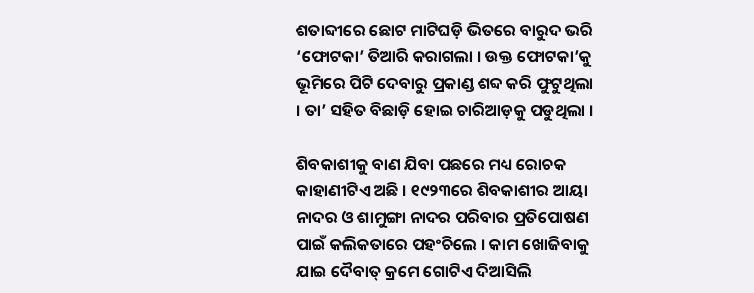ଶତାବ୍ଦୀରେ ଛୋଟ ମାଟିଘଡ଼ି ଭିତରେ ବାରୁଦ ଭରି ‘ଫୋଟକା’ ତିଆରି କରାଗଲା । ଉକ୍ତ ଫୋଟକା’କୁ ଭୂମିରେ ପିଟି ଦେବାରୁ ପ୍ରକାଣ୍ଡ ଶବ୍ଦ କରି ଫୁଟୁଥିଲା । ତା’ ସହିତ ବିଛାଡ଼ି ହୋଇ ଚାରିଆଡ଼କୁ ପଡୁଥିଲା ।

ଶିବକାଶୀକୁ ବାଣ ଯିବା ପଛରେ ମଧ୍ୟ ରୋଚକ କାହାଣୀଟିଏ ଅଛି । ୧୯୨୩ରେ ଶିବକାଶୀର ଆୟା ନାଦର ଓ ଶାମୁଙ୍ଗା ନାଦର ପରିବାର ପ୍ରତିପୋଷଣ ପାଇଁ କଲିକତାରେ ପହଂଚିଲେ । କାମ ଖୋଜିବାକୁ ଯାଇ ଦୈବାତ୍‌ କ୍ରମେ ଗୋଟିଏ ଦିଆସିଲି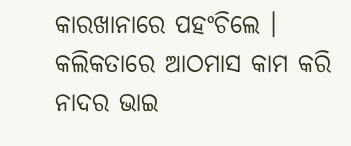କାରଖାନାରେ ପହଂଚିଲେ । କଲିକତାରେ ଆଠମାସ କାମ କରି ନାଦର ଭାଇ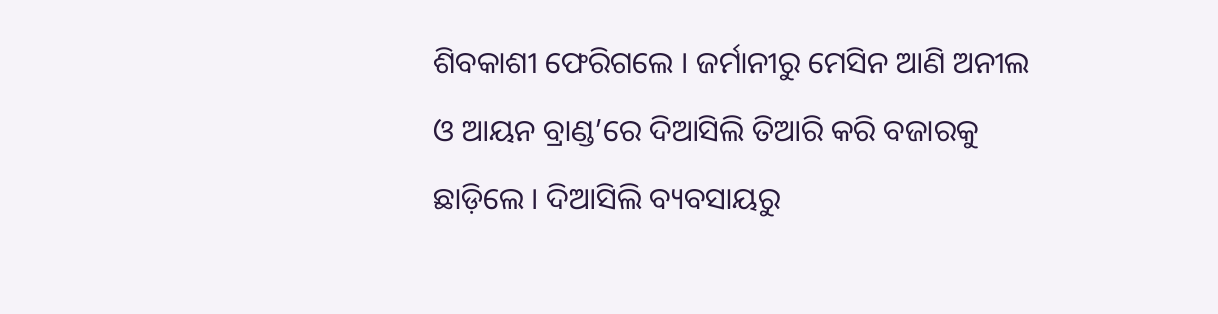ଶିବକାଶୀ ଫେରିଗଲେ । ଜର୍ମାନୀରୁ ମେସିନ ଆଣି ଅନୀଲ ଓ ଆୟନ ବ୍ରାଣ୍ଡ’ରେ ଦିଆସିଲି ତିଆରି କରି ବଜାରକୁ ଛାଡ଼ିଲେ । ଦିଆସିଲି ବ୍ୟବସାୟରୁ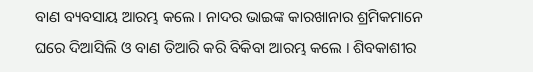ବାଣ ବ୍ୟବସାୟ ଆରମ୍ଭ କଲେ । ନାଦର ଭାଇଙ୍କ କାରଖାନାର ଶ୍ରମିକମାନେ ଘରେ ଦିଆସିଲି ଓ ବାଣ ତିଆରି କରି ବିକିବା ଆରମ୍ଭ କଲେ । ଶିବକାଶୀର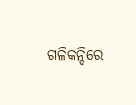ଗଳିକନ୍ଦିରେ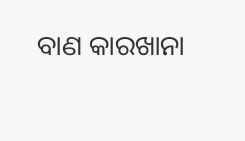ବାଣ କାରଖାନା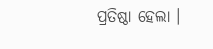ପ୍ରତିଷ୍ଠା ହେଲା ।